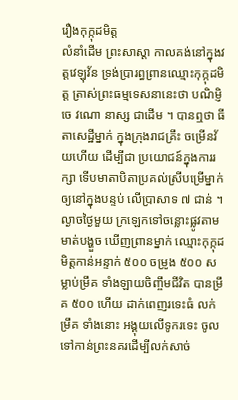រឿងកុក្កុដមិត្ត
លំនាំដើម ព្រះសាស្តា កាលគង់នៅក្នុងវត្តវេឡុវ័ន ទ្រង់ប្រារព្ធព្រានឈ្មោះកុក្កុដមិត្ត ត្រាស់ព្រះធម្មទេសនានេះថា បណិម្ញិ ចេ វណោ នាស្ស ជាដើម ។ បានឮថា ធីតាសេដ្ឋីម្នាក់ ក្នុងក្រុងរាជគ្រឹះ ចម្រើនវ័យហើយ ដើម្បីជា ប្រយោជន៍ក្នុងការរក្សា ទើបមាតាបិតាប្រគល់ស្រីបម្រើម្នាក់ ឲ្យនៅក្នុងបន្ទប់ លើប្រាសាទ ៧ ជាន់ ។ ល្ងាចថ្ងៃមួយ ក្រឡេកទៅចន្លោះផ្លូវតាមមាត់បង្ហួច ឃើញព្រានម្នាក់ ឈ្មោះកុក្កុដមិត្តកាន់អន្ទាក់ ៥០០ ចម្រូង ៥០០ សម្លាប់ម្រឹគ ទាំងឡាយចិញ្ចឹមជីវិត បានម្រឹគ ៥០០ ហើយ ដាក់ពេញរទេះធំ លក់ម្រឹគ ទាំងនោះ អង្គុយលើទូករទេះ ចូលទៅកាន់ព្រះនគរដើម្បីលក់សាច់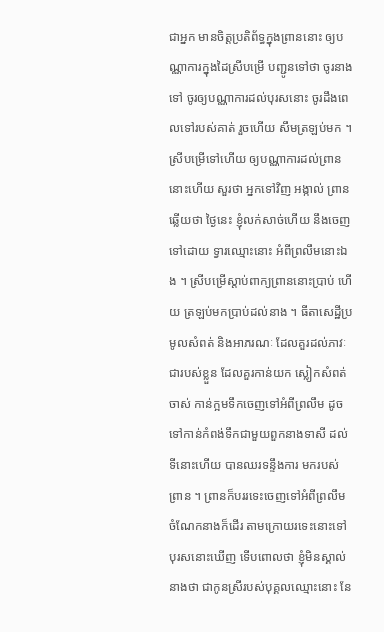ជាអ្នក មានចិត្តប្រតិព័ទ្ធក្នុងព្រាននោះ ឲ្យបណ្ណាការក្នុងដៃស្រីបម្រើ បញ្ជូនទៅថា ចូរនាងទៅ ចូរឲ្យបណ្ណាការដល់បុរសនោះ ចូរដឹងពេលទៅរបស់គាត់ រួចហើយ សឹមត្រឡប់មក ។ ស្រីបម្រើទៅហើយ ឲ្យបណ្ណាការដល់ព្រាននោះហើយ សួរថា អ្នកទៅវិញ អង្កាល់ ព្រានឆ្លើយថា ថ្ងៃនេះ ខ្ញុំលក់សាច់ហើយ នឹងចេញទៅដោយ ទ្វារឈ្មោះនោះ អំពីព្រលឹមនោះឯង ។ ស្រីបម្រើស្តាប់ពាក្យព្រាននោះប្រាប់ ហើយ ត្រឡប់មកប្រាប់ដល់នាង ។ ធីតាសេដ្ឋីប្រមូលសំពត់ និងអាភរណៈ ដែលគួរដល់ភាវៈជារបស់ខ្លួន ដែលគួរកាន់យក ស្លៀកសំពត់ចាស់ កាន់ក្អមទឹកចេញទៅអំពីព្រលឹម ដូច ទៅកាន់កំពង់ទឹកជាមួយពួកនាងទាសី ដល់ទីនោះហើយ បានឈរទន្ទឹងការ មករបស់ព្រាន ។ ព្រានក៏បររទេះចេញទៅអំពីព្រលឹម ចំណែកនាងក៏ដើរ តាមក្រោយរទេះនោះទៅ បុរសនោះឃើញ ទើបពោលថា ខ្ញុំមិនស្គាល់នាងថា ជាកូនស្រីរបស់បុគ្គលឈ្មោះនោះ នែ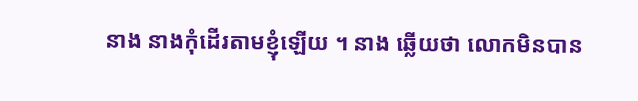នាង នាងកុំដើរតាមខ្ញុំឡើយ ។ នាង ឆ្លើយថា លោកមិនបាន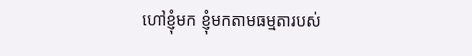ហៅខ្ញុំមក ខ្ញុំមកតាមធម្មតារបស់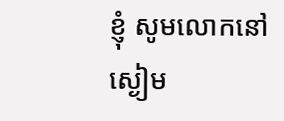ខ្ញុំ សូមលោកនៅ ស្ងៀម